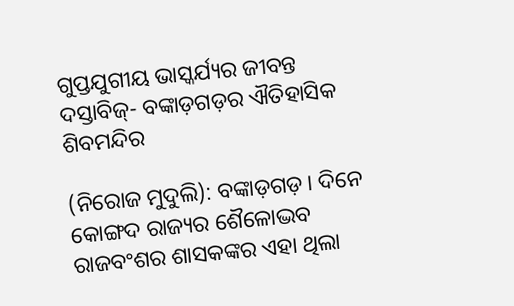ଗୁପ୍ତଯୁଗୀୟ ଭାସ୍କର୍ଯ୍ୟର ଜୀବନ୍ତ ଦସ୍ତାବିଜ୍- ବଙ୍କାଡ଼ଗଡ଼ର ଐତିହାସିକ ଶିବମନ୍ଦିର

(ନିରୋଜ ମୁଦୁଲି): ବଙ୍କାଡ଼ଗଡ଼। ଦିନେ କୋଙ୍ଗଦ ରାଜ୍ୟର ଶୈଳୋଦ୍ଭବ ରାଜବଂଶର ଶାସକଙ୍କର ଏହା ଥିଲା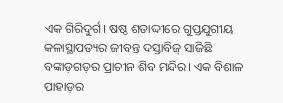ଏକ ଗିରିଦୁର୍ଗ। ଷଷ୍ଠ ଶତାଦ୍ଦୀରେ ଗୁପ୍ତଯୁଗୀୟ କଳାସ୍ଥାପତ୍ୟର ଜୀବନ୍ତ ଦସ୍ତାବିଜ୍ ସାଜିଛି ବଙ୍କାଡ଼ଗଡ଼ର ପ୍ରାଚୀନ ଶିବ ମନ୍ଦିର। ଏକ ବିଶାଳ ପାହାଡ଼ର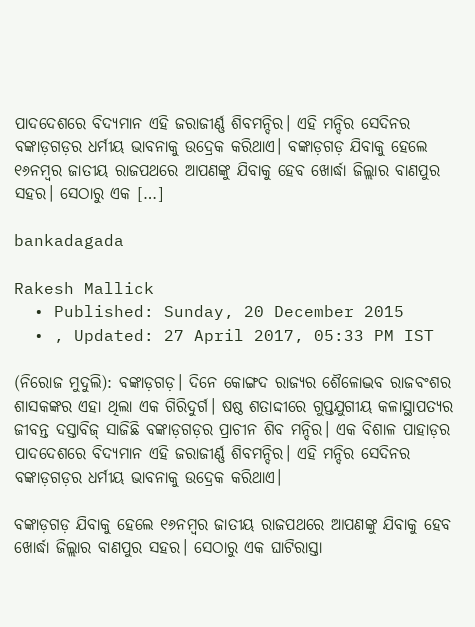ପାଦଦେଶରେ ବିଦ୍ୟମାନ ଏହି ଜରାଜୀର୍ଣ୍ଣ ଶିବମନ୍ଦିର। ଏହି ମନ୍ଦିର ସେଦିନର ବଙ୍କାଡ଼ଗଡ଼ର ଧର୍ମୀୟ ଭାବନାକୁ ଉଦ୍ରେକ କରିଥାଏ। ବଙ୍କାଡ଼ଗଡ଼ ଯିବାକୁ ହେଲେ ୧୬ନମ୍ୱର ଜାତୀୟ ରାଜପଥରେ ଆପଣଙ୍କୁ ଯିବାକୁ ହେବ ଖୋର୍ଦ୍ଧା ଜିଲ୍ଲାର ବାଣପୁର ସହର। ସେଠାରୁ ଏକ […]

bankadagada

Rakesh Mallick
  • Published: Sunday, 20 December 2015
  • , Updated: 27 April 2017, 05:33 PM IST

(ନିରୋଜ ମୁଦୁଲି): ବଙ୍କାଡ଼ଗଡ଼। ଦିନେ କୋଙ୍ଗଦ ରାଜ୍ୟର ଶୈଳୋଦ୍ଭବ ରାଜବଂଶର ଶାସକଙ୍କର ଏହା ଥିଲା ଏକ ଗିରିଦୁର୍ଗ। ଷଷ୍ଠ ଶତାଦ୍ଦୀରେ ଗୁପ୍ତଯୁଗୀୟ କଳାସ୍ଥାପତ୍ୟର ଜୀବନ୍ତ ଦସ୍ତାବିଜ୍ ସାଜିଛି ବଙ୍କାଡ଼ଗଡ଼ର ପ୍ରାଚୀନ ଶିବ ମନ୍ଦିର। ଏକ ବିଶାଳ ପାହାଡ଼ର ପାଦଦେଶରେ ବିଦ୍ୟମାନ ଏହି ଜରାଜୀର୍ଣ୍ଣ ଶିବମନ୍ଦିର। ଏହି ମନ୍ଦିର ସେଦିନର ବଙ୍କାଡ଼ଗଡ଼ର ଧର୍ମୀୟ ଭାବନାକୁ ଉଦ୍ରେକ କରିଥାଏ।

ବଙ୍କାଡ଼ଗଡ଼ ଯିବାକୁ ହେଲେ ୧୬ନମ୍ୱର ଜାତୀୟ ରାଜପଥରେ ଆପଣଙ୍କୁ ଯିବାକୁ ହେବ ଖୋର୍ଦ୍ଧା ଜିଲ୍ଲାର ବାଣପୁର ସହର। ସେଠାରୁ ଏକ ଘାଟିରାସ୍ତା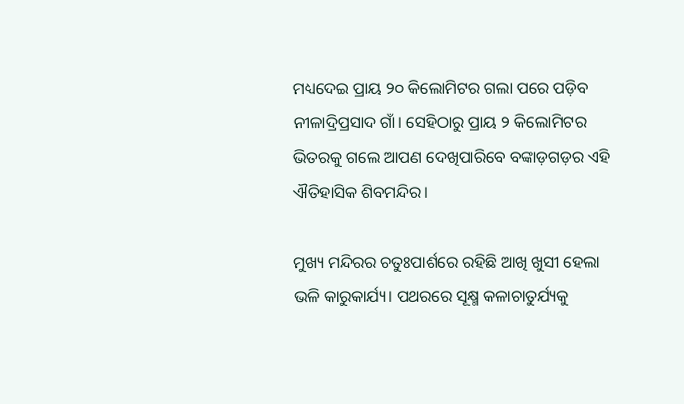ମଧ୍ୟଦେଇ ପ୍ରାୟ ୨୦ କିଲୋମିଟର ଗଲା ପରେ ପଡ଼ିବ ନୀଳାଦ୍ରିପ୍ରସାଦ ଗାଁ। ସେହିଠାରୁ ପ୍ରାୟ ୨ କିଲୋମିଟର ଭିତରକୁ ଗଲେ ଆପଣ ଦେଖିପାରିବେ ବଙ୍କାଡ଼ଗଡ଼ର ଏହି ଐତିହାସିକ ଶିବମନ୍ଦିର।

ମୁଖ୍ୟ ମନ୍ଦିରର ଚତୁଃପାର୍ଶରେ ରହିଛି ଆଖି ଖୁସୀ ହେଲା ଭଳି କାରୁକାର୍ଯ୍ୟ। ପଥରରେ ସୂକ୍ଷ୍ମ କଳାଚାତୁର୍ଯ୍ୟକୁ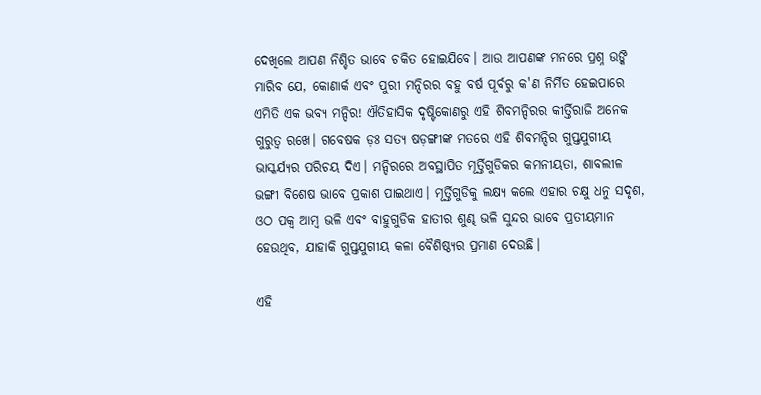ଦେଖିଲେ ଆପଣ ନିଶ୍ଚିତ ଭାବେ ଚକିତ ହୋଇଯିବେ। ଆଉ ଆପଣଙ୍କ ମନରେ ପ୍ରଶ୍ନ ଉଙ୍କି ମାରିବ ଯେ, କୋଣାର୍କ ଏବଂ ପୁରୀ ମନ୍ଦିରର ବହୁ ବର୍ଷ ପୂର୍ବରୁ କ'ଣ ନିର୍ମିତ ହେଇପାରେ ଏମିତି ଏକ ଭବ୍ୟ ମନ୍ଦିର! ଐତିହାସିକ ଦୃଷ୍ଟିକୋଣରୁ ଏହି ଶିବମନ୍ଦିରର କୀର୍ତ୍ତିରାଜି ଅନେକ ଗୁରୁତ୍ୱ ରଖେ। ଗବେଷକ ଡ଼ଃ ସତ୍ୟ ଷଡ଼ଙ୍ଗୀଙ୍କ ମତରେ ଏହି ଶିବମନ୍ଦିର ଗୁପ୍ତଯୁଗୀୟ ଭାସ୍କର୍ଯ୍ୟର ପରିଚୟ ଦିଏ। ମନ୍ଦିରରେ ଅବସ୍ଥାପିତ ମୂର୍ତ୍ତିଗୁଡିକର କମନୀୟତା, ଶାବଲୀଳ ଭଙ୍ଗୀ ବିଶେଷ ଭାବେ ପ୍ରକାଶ ପାଇଥାଏ। ମୂର୍ତ୍ତିଗୁଡିକୁ ଲକ୍ଷ୍ୟ କଲେ ଏହାର ଚକ୍ଷୁ ଧନୁ ସଦୃଶ, ଓଠ ପକ୍ୱ ଆମ୍ୱ ଭଳି ଏବଂ ବାହୁଗୁଡିକ ହାତୀର ଶୁଣ୍ଢ ଭଳି ସୁନ୍ଦର ଭାବେ ପ୍ରତୀୟମାନ ହେଉଥିବ, ଯାହାକି ଗୁପ୍ତଯୁଗୀୟ କଳା ବୈଶିଷ୍ଠ୍ୟର ପ୍ରମାଣ ଦେଉଛି।

ଏହି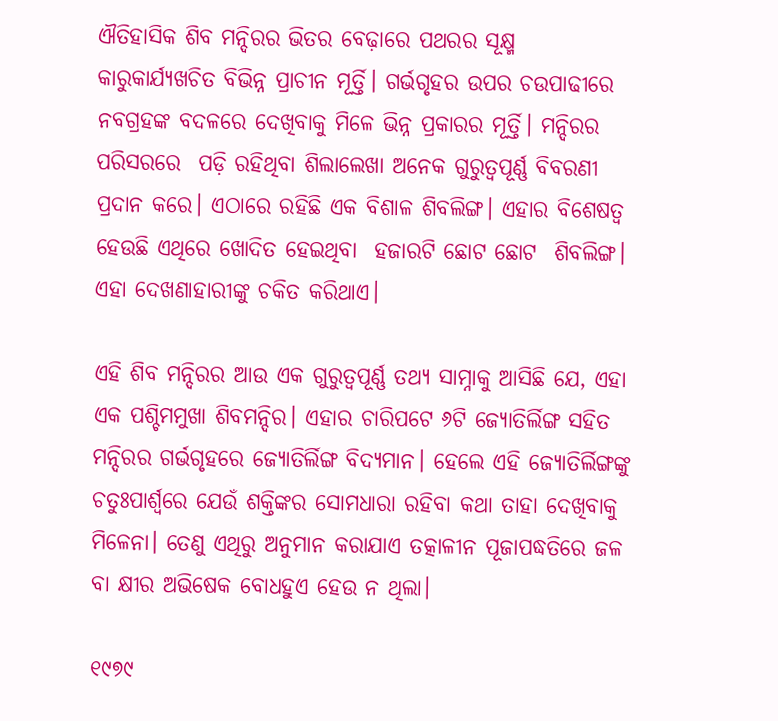ଐତିହାସିକ ଶିବ ମନ୍ଦିରର ଭିତର ବେଢ଼ାରେ ପଥରର ସୂକ୍ଷ୍ମ କାରୁକାର୍ଯ୍ୟଖଚିତ ବିଭିନ୍ନ ପ୍ରାଚୀନ ମୂର୍ତ୍ତି। ଗର୍ଭଗୃହର ଉପର ଚଉପାଢୀରେ ନବଗ୍ରହଙ୍କ ବଦଳରେ ଦେଖିବାକୁ ମିଳେ ଭିନ୍ନ ପ୍ରକାରର ମୂର୍ତ୍ତି। ମନ୍ଦିରର ପରିସରରେ  ପଡ଼ି ରହିଥିବା ଶିଲାଲେଖା ଅନେକ ଗୁରୁତ୍ୱପୂର୍ଣ୍ଣ ବିବରଣୀ ପ୍ରଦାନ କରେ। ଏଠାରେ ରହିଛି ଏକ ବିଶାଳ ଶିବଲିଙ୍ଗ। ଏହାର ବିଶେଷତ୍ୱ ହେଉଛି ଏଥିରେ ଖୋଦିତ ହେଇଥିବା  ହଜାରଟି ଛୋଟ ଛୋଟ  ଶିବଲିଙ୍ଗ। ଏହା ଦେଖଣାହାରୀଙ୍କୁ ଚକିତ କରିଥାଏ।

ଏହି ଶିବ ମନ୍ଦିରର ଆଉ ଏକ ଗୁରୁତ୍ୱପୂର୍ଣ୍ଣ ତଥ୍ୟ ସାମ୍ନାକୁ ଆସିଛି ଯେ, ଏହା ଏକ ପଶ୍ଚିମମୁଖା ଶିବମନ୍ଦିର। ଏହାର ଚାରିପଟେ ୬ଟି ଜ୍ୟୋତିର୍ଲିଙ୍ଗ ସହିତ ମନ୍ଦିରର ଗର୍ଭଗୃହରେ ଜ୍ୟୋତିର୍ଲିଙ୍ଗ ବିଦ୍ୟମାନ। ହେଲେ ଏହି ଜ୍ୟୋତିର୍ଲିଙ୍ଗଙ୍କୁ ଚତୁଃପାର୍ଶ୍ୱରେ ଯେଉଁ ଶକ୍ତିଙ୍କର ସୋମଧାରା ରହିବା କଥା ତାହା ଦେଖିବାକୁ ମିଳେନା। ତେଣୁ ଏଥିରୁ ଅନୁମାନ କରାଯାଏ ତତ୍କାଳୀନ ପୂଜାପଦ୍ଧତିରେ ଜଳ ବା କ୍ଷୀର ଅଭିଷେକ ବୋଧହୁଏ ହେଉ ନ ଥିଲା।

୧୯୭୯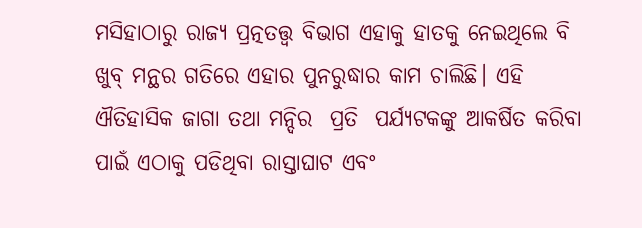ମସିହାଠାରୁ ରାଜ୍ୟ ପ୍ରତ୍ନତତ୍ତ୍ୱ ବିଭାଗ ଏହାକୁ ହାତକୁ ନେଇଥିଲେ ବି ଖୁବ୍ ମନ୍ଥର ଗତିରେ ଏହାର ପୁନରୁଦ୍ଧାର କାମ ଚାଲିଛି। ଏହି ଐତିହାସିକ ଜାଗା ତଥା ମନ୍ଦିର  ପ୍ରତି  ପର୍ଯ୍ୟଟକଙ୍କୁ ଆକର୍ଷିତ କରିବା ପାଇଁ ଏଠାକୁ ପଡିଥିବା ରାସ୍ତାଘାଟ ଏବଂ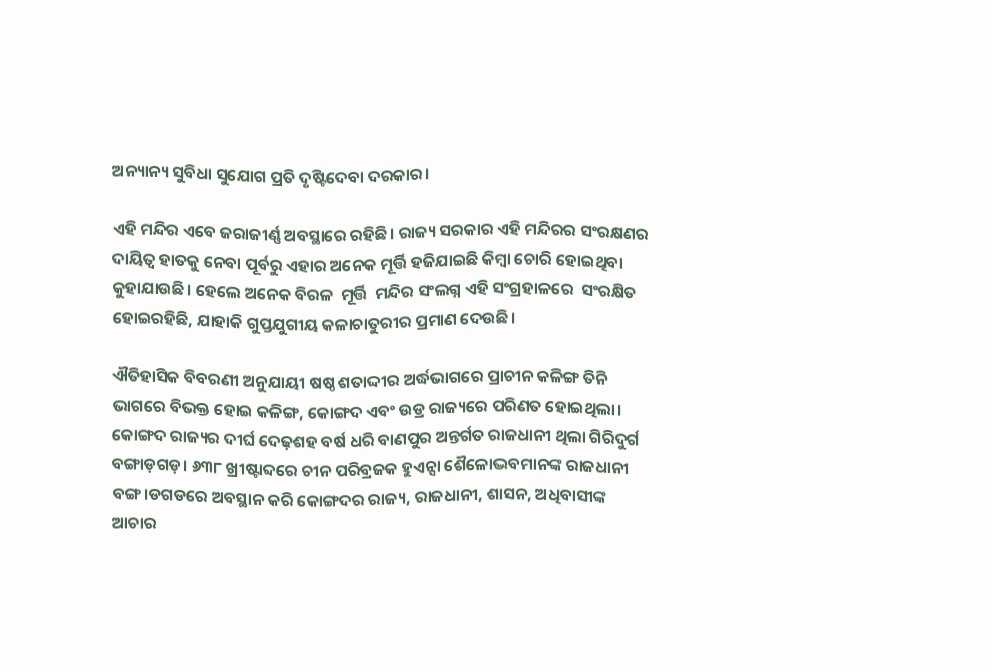ଅନ୍ୟାନ୍ୟ ସୁବିଧା ସୁଯୋଗ ପ୍ରତି ଦୃଷ୍ଟିଦେବା ଦରକାର।

ଏହି ମନ୍ଦିର ଏବେ ଜରାଜୀର୍ଣ୍ଣ ଅବସ୍ଥାରେ ରହିଛି। ରାଜ୍ୟ ସରକାର ଏହି ମନ୍ଦିରର ସଂରକ୍ଷଣର ଦାୟିତ୍ୱ ହାତକୁ ନେବା ପୂର୍ବରୁ ଏହାର ଅନେକ ମୂର୍ତ୍ତି ହଜିଯାଇଛି କିମ୍ୱା ଚୋରି ହୋଇଥିବା କୁହାଯାଉଛି। ହେଲେ ଅନେକ ବିରଳ  ମୂର୍ତ୍ତି  ମନ୍ଦିର ସଂଲଗ୍ନ ଏହି ସଂଗ୍ରହାଳରେ  ସଂରକ୍ଷିତ ହୋଇରହିଛି, ଯାହାକି ଗୁପ୍ତଯୁଗୀୟ କଳାଚାତୁରୀର ପ୍ରମାଣ ଦେଉଛି।

ଐତିହାସିକ ବିବରଣୀ ଅନୁଯାୟୀ ଷଷ୍ଠ ଶତାଦ୍ଦୀର ଅର୍ଦ୍ଧଭାଗରେ ପ୍ରାଚୀନ କଳିଙ୍ଗ ତିନି ଭାଗରେ ବିଭକ୍ତ ହୋଇ କଳିଙ୍ଗ, କୋଙ୍ଗଦ ଏବଂ ଉଡ୍ର ରାଜ୍ୟରେ ପରିଣତ ହୋଇଥିଲା। କୋଙ୍ଗଦ ରାଜ୍ୟର ଦୀର୍ଘ ଦେଢ଼ଶହ ବର୍ଷ ଧରି ବାଣପୁର ଅନ୍ତର୍ଗତ ରାଜଧାନୀ ଥିଲା ଗିରିଦୁର୍ଗ ବଙ୍ଗାଡ଼ଗଡ଼। ୬୩୮ ଖ୍ରୀଷ୍ଟାବ୍ଦରେ ଚୀନ ପରିବ୍ରଜକ ହୁଏନ୍ସା ଶୈଳୋଦ୍ଭବମାନଙ୍କ ରାଜଧାନୀ ବଙ୍ଗ।ଡଗଡରେ ଅବସ୍ଥାନ କରି କୋଙ୍ଗଦର ରାଜ୍ୟ, ରାଜଧାନୀ, ଶାସନ, ଅଧିବାସୀଙ୍କ ଆଚାର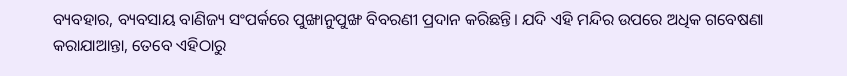ବ୍ୟବହାର, ବ୍ୟବସାୟ ବାଣିଜ୍ୟ ସଂପର୍କରେ ପୁଙ୍ଖାନୁପୁଙ୍ଖ ବିବରଣୀ ପ୍ରଦାନ କରିଛନ୍ତି। ଯଦି ଏହି ମନ୍ଦିର ଉପରେ ଅଧିକ ଗବେଷଣା କରାଯାଆନ୍ତା, ତେବେ ଏହିଠାରୁ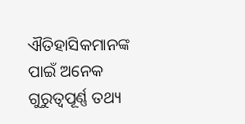ଐତିହାସିକମାନଙ୍କ ପାଇଁ ଅନେକ ଗୁରୁତ୍ୱପୂର୍ଣ୍ଣ ତଥ୍ୟ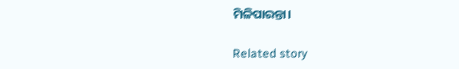ମିଳିପାରନ୍ତା।

Related story